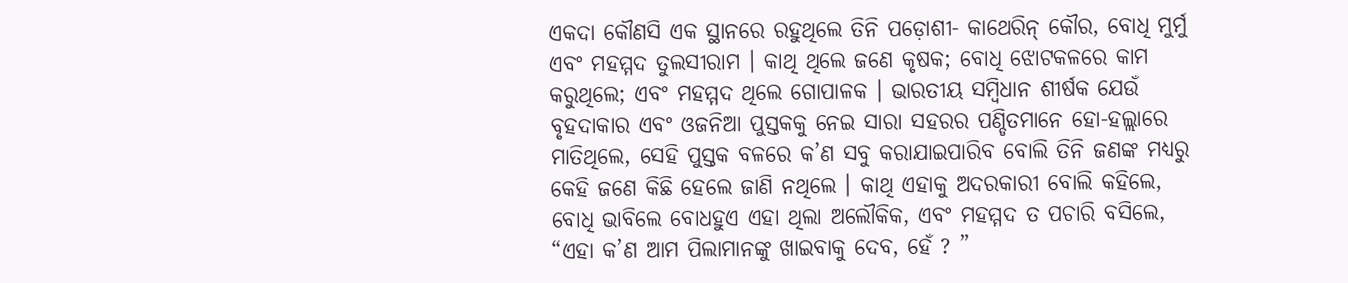ଏକଦା କୌଣସି ଏକ ସ୍ଥାନରେ ରହୁଥିଲେ ତିନି ପଡ଼ୋଶୀ- କାଥେରିନ୍ କୌର, ବୋଧି ମୁର୍ମୁ ଏବଂ ମହମ୍ମଦ ତୁଲସୀରାମ । କାଥି ଥିଲେ ଜଣେ କୃଷକ; ବୋଧି ଝୋଟକଳରେ କାମ କରୁଥିଲେ; ଏବଂ ମହମ୍ମଦ ଥିଲେ ଗୋପାଳକ । ଭାରତୀୟ ସମ୍ବିଧାନ ଶୀର୍ଷକ ଯେଉଁ ବୃହଦାକାର ଏବଂ ଓଜନିଆ ପୁସ୍ତକକୁ ନେଇ ସାରା ସହରର ପଣ୍ଡିତମାନେ ହୋ-ହଲ୍ଲାରେ ମାତିଥିଲେ, ସେହି ପୁସ୍ତକ ବଳରେ କ’ଣ ସବୁ କରାଯାଇପାରିବ ବୋଲି ତିନି ଜଣଙ୍କ ମଧ୍ୟରୁ କେହି ଜଣେ କିଛି ହେଲେ ଜାଣି ନଥିଲେ । କାଥି ଏହାକୁ ଅଦରକାରୀ ବୋଲି କହିଲେ, ବୋଧି ଭାବିଲେ ବୋଧହୁଏ ଏହା ଥିଲା ଅଲୌକିକ, ଏବଂ ମହମ୍ମଦ ତ ପଚାରି ବସିଲେ, “ଏହା କ’ଣ ଆମ ପିଲାମାନଙ୍କୁ ଖାଇବାକୁ ଦେବ, ହେଁ ? ”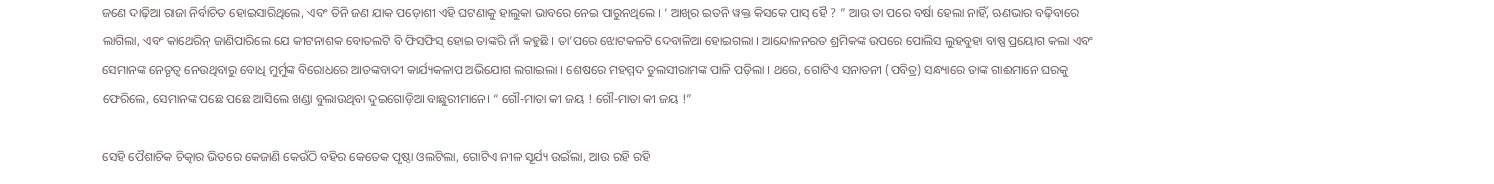ଜଣେ ଦାଢ଼ିଆ ରାଜା ନିର୍ବାଚିତ ହୋଇସାରିଥିଲେ, ଏବଂ ତିନି ଜଣ ଯାକ ପଡ଼ୋଶୀ ଏହି ଘଟଣାକୁ ହାଲୁକା ଭାବରେ ନେଇ ପାରୁନଥିଲେ । ‘ ଆଖିର ଇତନି ୱକ୍ତ କିସକେ ପାସ୍ ହୈ ? ” ଆଉ ତା ପରେ ବର୍ଷା ହେଲା ନାହିଁ, ଋଣଭାର ବଢ଼ିବାରେ ଲାଗିଲା, ଏବଂ କାଥେରିନ୍ ଜାଣିପାରିଲେ ଯେ କୀଟନାଶକ ବୋତଲଟି ବି ଫିସଫିସ୍ ହୋଇ ତାଙ୍କରି ନାଁ କହୁଛି । ତା’ପରେ ଝୋଟକଳଟି ଦେବାଳିଆ ହୋଇଗଲା । ଆନ୍ଦୋଳନରତ ଶ୍ରମିକଙ୍କ ଉପରେ ପୋଲିସ ଲୁହବୁହା ବାଷ୍ପ ପ୍ରୟୋଗ କଲା ଏବଂ ସେମାନଙ୍କ ନେତୃତ୍ବ ନେଉଥିବାରୁ ବୋଧି ମୁର୍ମୁଙ୍କ ବିରୋଧରେ ଆତଙ୍କବାଦୀ କାର୍ଯ୍ୟକଳାପ ଅଭିଯୋଗ ଲଗାଇଲା । ଶେଷରେ ମହମ୍ମଦ ତୁଲସୀରାମଙ୍କ ପାଳି ପଡ଼ିଲା । ଥରେ, ଗୋଟିଏ ସନାତନୀ (ପବିତ୍ର) ସନ୍ଧ୍ୟାରେ ତାଙ୍କ ଗାଈମାନେ ଘରକୁ ଫେରିଲେ, ସେମାନଙ୍କ ପଛେ ପଛେ ଆସିଲେ ଖଣ୍ଡା ବୁଲାଉଥିବା ଦୁଇଗୋଡ଼ିଆ ବାଛୁରୀମାନେ। “ ଗୌ-ମାତା କୀ ଜୟ ! ଗୌ-ମାତା କୀ ଜୟ !”

ସେହି ପୈଶାଚିକ ଚିତ୍କାର ଭିତରେ କେଜାଣି କେଉଁଠି ବହିର କେତେକ ପୃଷ୍ଠା ଓଲଟିଲା, ଗୋଟିଏ ନୀଳ ସୂର୍ଯ୍ୟ ଉଇଁଲା, ଆଉ ରହି ରହି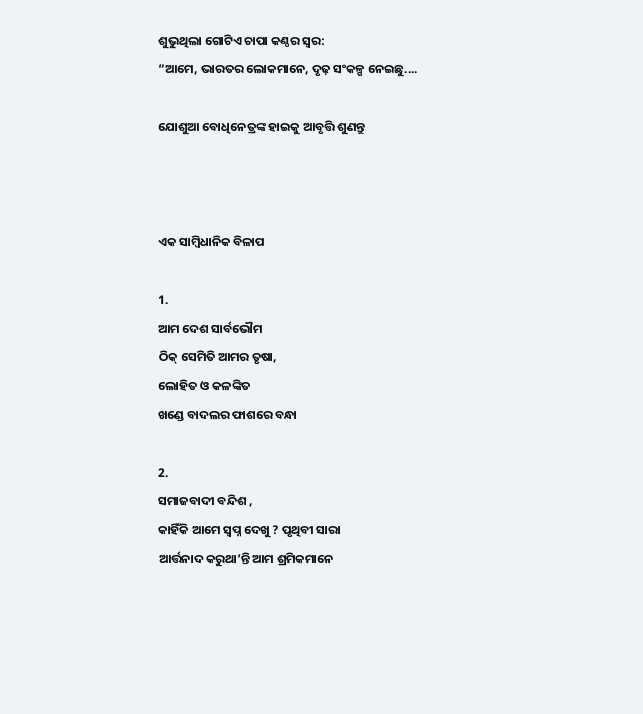ଶୁଭୁଥିଲା ଗୋଟିଏ ଚାପା କଣ୍ଠର ସ୍ୱର:
“ଆମେ, ଭାରତର ଲୋକମାନେ, ଦୃଢ଼ ସଂକଳ୍ପ ନେଇଛୁ....

ଯୋଶୁଆ ବୋଧିନେତ୍ରଙ୍କ ହାଇକୁ ଆବୃତ୍ତି ଶୁଣନ୍ତୁ



ଏକ ସାମ୍ବିଧାନିକ ବିଳାପ

1.
ଆମ ଦେଶ ସାର୍ବଭୌମ
ଠିକ୍ ସେମିତି ଆମର ତୃଷା,
ଲୋହିତ ଓ କଳଙ୍କିତ
ଖଣ୍ଡେ ବାଦଲର ଫାଶରେ ବନ୍ଧା

2.
ସମାଜବାଦୀ ବନ୍ଦିଶ ,
କାହିଁକି ଆମେ ସ୍ୱପ୍ନ ଦେଖୁ ? ପୃଥିବୀ ସାରା
ଆର୍ତ୍ତନାଦ କରୁଥା’ନ୍ତି ଆମ ଶ୍ରମିକମାନେ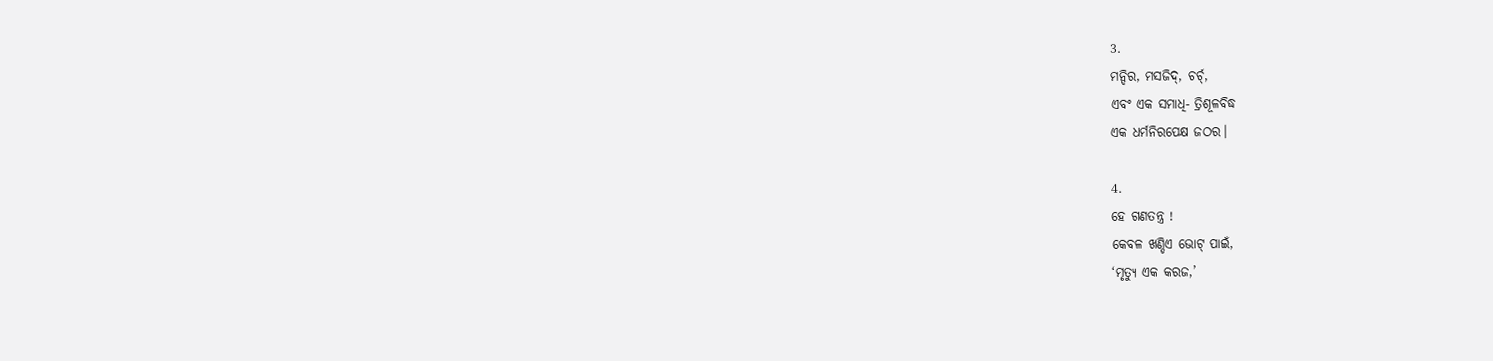3.
ମନ୍ଦିର, ମସଜିଦ୍, ଚର୍ଚ୍,
ଏବଂ ଏକ ସମାଧି- ତ୍ରିଶୂଳବିଦ୍ଧ
ଏକ ଧର୍ମନିରପେକ୍ଷ ଜଠର।

4.
ହେ ଗଣତନ୍ତ୍ର !
କେବଳ ଖଣ୍ଡିଏ ଭୋଟ୍ ପାଇଁ,
‘ମୃତ୍ୟୁ ଏକ କରଜ,’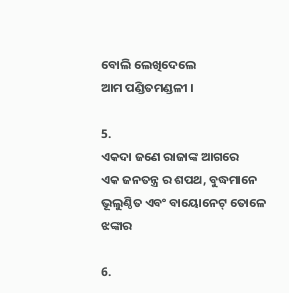ବୋଲି ଲେଖିଦେଲେ
ଆମ ପଣ୍ଡିତମଣ୍ଡଳୀ ।

5.
ଏକଦା ଜଣେ ରାଜାଙ୍କ ଆଗରେ
ଏକ ଜନତନ୍ତ୍ର ର ଶପଥ, ବୁଦ୍ଧମାନେ
ଭୂଲୁଣ୍ଠିତ ଏବଂ ବାୟୋନେଟ୍ ତୋଳେ ଝଙ୍କାର

6.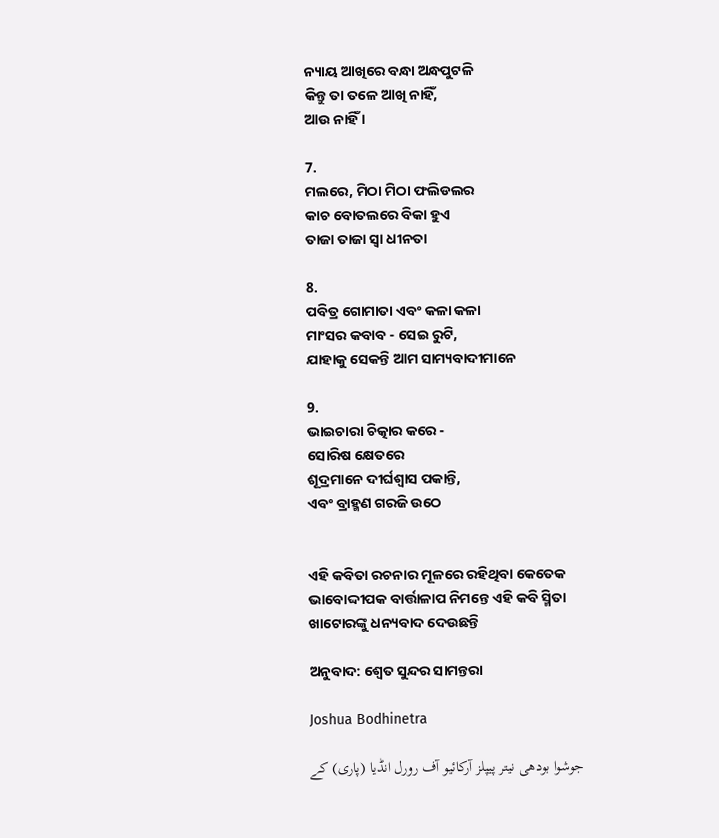ନ୍ୟାୟ ଆଖିରେ ବନ୍ଧା ଅନ୍ଧପୁଟଳି
କିନ୍ତୁ ତା ତଳେ ଆଖି ନାହିଁ,
ଆଉ ନାହିଁ ।

7.
ମଲରେ, ମିଠା ମିଠା ଫଲିଡଲର
କାଚ ବୋତଲରେ ବିକା ହୁଏ
ତାଜା ତାଜା ସ୍ୱା ଧୀନତା

8.
ପବିତ୍ର ଗୋମାତା ଏବଂ କଳା କଳା
ମାଂସର କବାବ - ସେଇ ରୁଟି,
ଯାହାକୁ ସେକନ୍ତି ଆମ ସାମ୍ୟବାଦୀମାନେ

9.
ଭାଇଚାରା ଚିତ୍କାର କରେ -
ସୋରିଷ କ୍ଷେତରେ
ଶୂଦ୍ରମାନେ ଦୀର୍ଘଶ୍ୱାସ ପକାନ୍ତି,
ଏବଂ ବ୍ରାହ୍ମଣ ଗରଜି ଉଠେ


ଏହି କବିତା ରଚନାର ମୂଳରେ ରହିଥିବା କେତେକ ଭାବୋଦ୍ଦୀପକ ବାର୍ତ୍ତାଳାପ ନିମନ୍ତେ ଏହି କବି ସ୍ମିତା ଖାଟୋରଙ୍କୁ ଧନ୍ୟବାଦ ଦେଉଛନ୍ତି

ଅନୁବାଦ: ଶ୍ୱେତ ସୁନ୍ଦର ସାମନ୍ତରା

Joshua Bodhinetra

جوشوا بودھی نیتر پیپلز آرکائیو آف رورل انڈیا (پاری) کے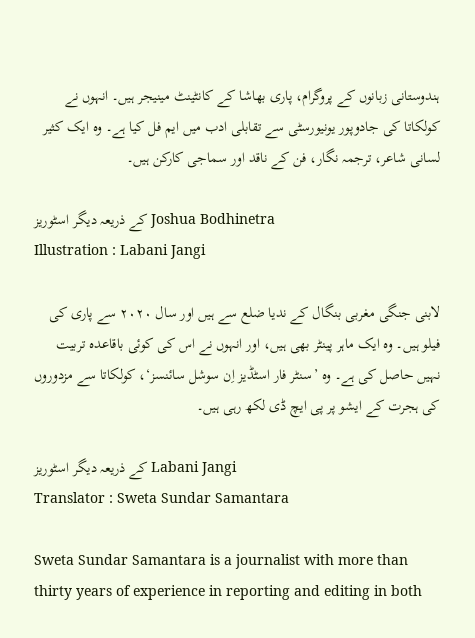ہندوستانی زبانوں کے پروگرام، پاری بھاشا کے کانٹینٹ مینیجر ہیں۔ انہوں نے کولکاتا کی جادوپور یونیورسٹی سے تقابلی ادب میں ایم فل کیا ہے۔ وہ ایک کثیر لسانی شاعر، ترجمہ نگار، فن کے ناقد اور سماجی کارکن ہیں۔

کے ذریعہ دیگر اسٹوریز Joshua Bodhinetra
Illustration : Labani Jangi

لابنی جنگی مغربی بنگال کے ندیا ضلع سے ہیں اور سال ۲۰۲۰ سے پاری کی فیلو ہیں۔ وہ ایک ماہر پینٹر بھی ہیں، اور انہوں نے اس کی کوئی باقاعدہ تربیت نہیں حاصل کی ہے۔ وہ ’سنٹر فار اسٹڈیز اِن سوشل سائنسز‘، کولکاتا سے مزدوروں کی ہجرت کے ایشو پر پی ایچ ڈی لکھ رہی ہیں۔

کے ذریعہ دیگر اسٹوریز Labani Jangi
Translator : Sweta Sundar Samantara

Sweta Sundar Samantara is a journalist with more than thirty years of experience in reporting and editing in both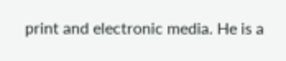print and electronic media. He is a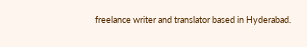freelance writer and translator based in Hyderabad.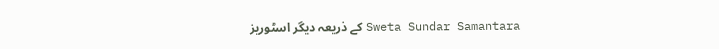کے ذریعہ دیگر اسٹوریز Sweta Sundar Samantara